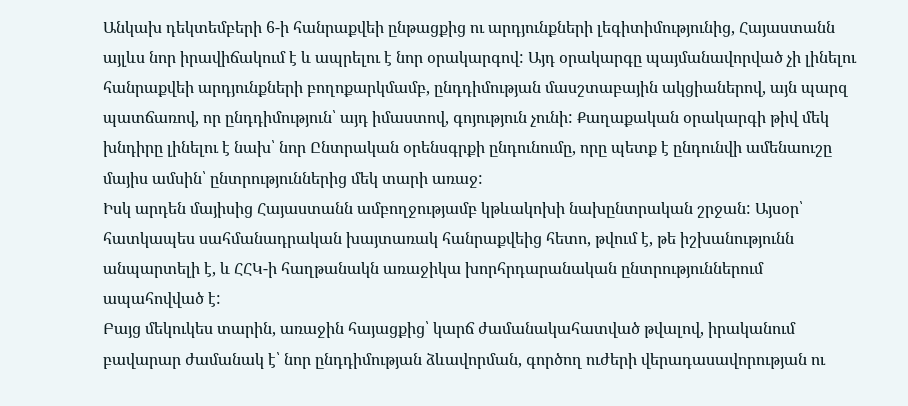Անկախ դեկտեմբերի 6-ի հանրաքվեի ընթացքից ու արդյունքների լեգիտիմությունից, Հայաստանն այլևս նոր իրավիճակում է և ապրելու է նոր օրակարգով: Այդ օրակարգը պայմանավորված չի լինելու հանրաքվեի արդյունքների բողոքարկմամբ, ընդդիմության մասշտաբային ակցիաներով, այն պարզ պատճառով, որ ընդդիմություն՝ այդ իմաստով, գոյություն չունի: Քաղաքական օրակարգի թիվ մեկ խնդիրը լինելու է նախ՝ նոր Ընտրական օրենսգրքի ընդունումը, որը պետք է ընդունվի ամենաուշը մայիս ամսին՝ ընտրություններից մեկ տարի առաջ:
Իսկ արդեն մայիսից Հայաստանն ամբողջությամբ կթևակոխի նախընտրական շրջան: Այսօր՝ հատկապես սահմանադրական խայտառակ հանրաքվեից հետո, թվում է, թե իշխանությունն անպարտելի է, և ՀՀԿ-ի հաղթանակն առաջիկա խորհրդարանական ընտրություններում ապահովված է:
Բայց մեկուկես տարին, առաջին հայացքից՝ կարճ ժամանակահատված թվալով, իրականում բավարար ժամանակ է՝ նոր ընդդիմության ձևավորման, գործող ուժերի վերադասավորության ու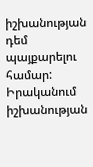իշխանության դեմ պայքարելու համար: Իրականում իշխանության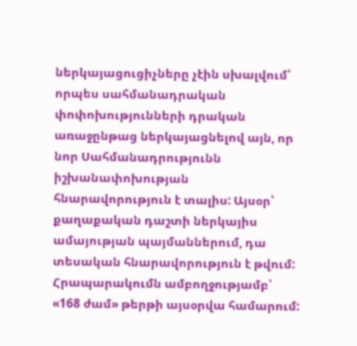ներկայացուցիչները չէին սխալվում՝ որպես սահմանադրական փոփոխությունների դրական առաջընթաց ներկայացնելով այն, որ նոր Սահմանադրությունն իշխանափոխության հնարավորություն է տալիս: Այսօր՝ քաղաքական դաշտի ներկայիս ամայության պայմաններում, դա տեսական հնարավորություն է թվում:
Հրապարակումն ամբողջությամբ՝ «168 ժամ» թերթի այսօրվա համարում: